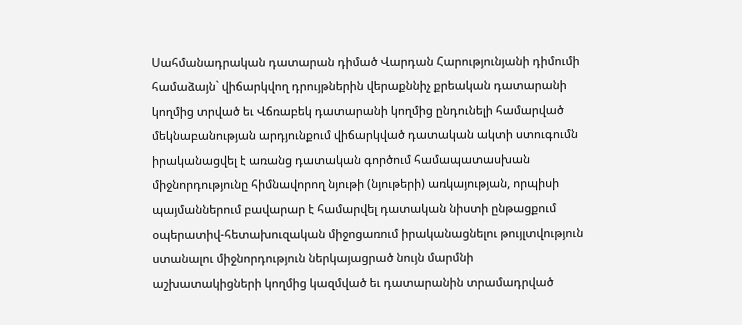Սահմանադրական դատարան դիմած Վարդան Հարությունյանի դիմումի համաձայն` վիճարկվող դրույթներին վերաքննիչ քրեական դատարանի կողմից տրված եւ Վճռաբեկ դատարանի կողմից ընդունելի համարված մեկնաբանության արդյունքում վիճարկված դատական ակտի ստուգումն իրականացվել է առանց դատական գործում համապատասխան միջնորդությունը հիմնավորող նյութի (նյութերի) առկայության, որպիսի պայմաններում բավարար է համարվել դատական նիստի ընթացքում օպերատիվ-հետախուզական միջոցառում իրականացնելու թույլտվություն ստանալու միջնորդություն ներկայացրած նույն մարմնի աշխատակիցների կողմից կազմված եւ դատարանին տրամադրված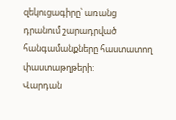զեկուցագիրը՝ առանց դրանում շարադրված հանգամանքները հաստատող փաստաթղթերի:
Վարդան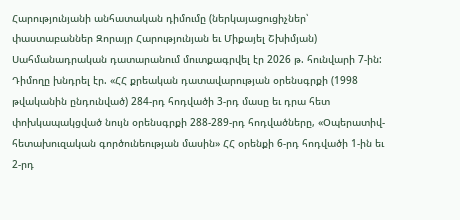Հարությունյանի անհատական դիմումը (ներկայացուցիչներ՝ փաստաբաններ Զորայր Հարությունյան եւ Միքայել Շխիմյան) Սահմանադրական դատարանում մուտքագրվել էր 2026 թ. հունվարի 7-ին: Դիմողը խնդրել էր. «ՀՀ քրեական դատավարության օրենսգրքի (1998 թվականին ընդունված) 284-րդ հոդվածի 3-րդ մասը եւ դրա հետ փոխկապակցված նույն օրենսգրքի 288-289-րդ հոդվածները, «Օպերատիվ-հետախուզական գործունեության մասին» ՀՀ օրենքի 6-րդ հոդվածի 1-ին եւ 2-րդ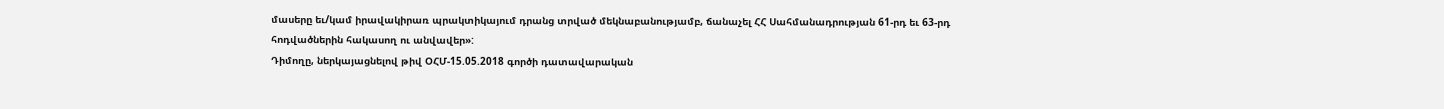մասերը եւ/կամ իրավակիրառ պրակտիկայում դրանց տրված մեկնաբանությամբ, ճանաչել ՀՀ Սահմանադրության 61-րդ եւ 63-րդ հոդվածներին հակասող ու անվավեր»:
Դիմողը, ներկայացնելով թիվ ՕՀՄ-15.05.2018 գործի դատավարական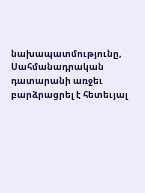նախապատմությունը, Սահմանադրական դատարանի առջեւ բարձրացրել է հետեւյալ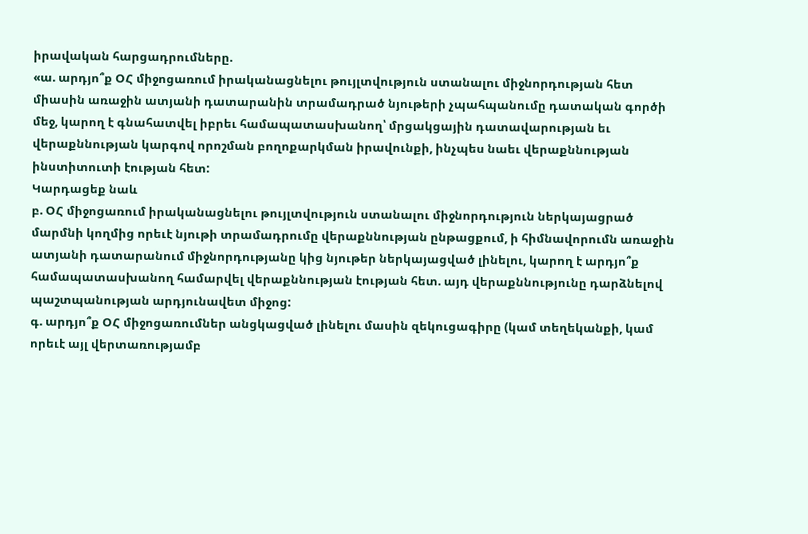իրավական հարցադրումները.
«ա. արդյո՞ք ՕՀ միջոցառում իրականացնելու թույլտվություն ստանալու միջնորդության հետ միասին առաջին ատյանի դատարանին տրամադրած նյութերի չպահպանումը դատական գործի մեջ, կարող է գնահատվել իբրեւ համապատասխանող՝ մրցակցային դատավարության եւ վերաքննության կարգով որոշման բողոքարկման իրավունքի, ինչպես նաեւ վերաքննության ինստիտուտի էության հետ:
Կարդացեք նաև
բ. ՕՀ միջոցառում իրականացնելու թույլտվություն ստանալու միջնորդություն ներկայացրած մարմնի կողմից որեւէ նյութի տրամադրումը վերաքննության ընթացքում, ի հիմնավորումն առաջին ատյանի դատարանում միջնորդությանը կից նյութեր ներկայացված լինելու, կարող է արդյո՞ք համապատասխանող համարվել վերաքննության էության հետ. այդ վերաքննությունը դարձնելով պաշտպանության արդյունավետ միջոց:
գ. արդյո՞ք ՕՀ միջոցառումներ անցկացված լինելու մասին զեկուցագիրը (կամ տեղեկանքի, կամ որեւէ այլ վերտառությամբ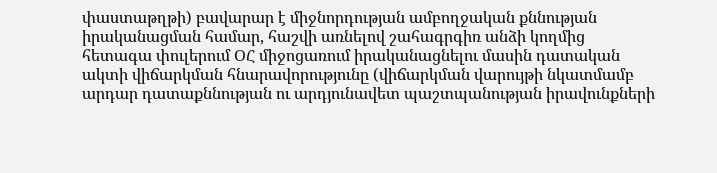փաստաթղթի) բավարար է միջնորդության ամբողջական քննության իրականացման համար, հաշվի առնելով շահագրգիռ անձի կողմից հետագա փուլերում ՕՀ միջոցառում իրականացնելու մասին դատական ակտի վիճարկման հնարավորությունը (վիճարկման վարույթի նկատմամբ արդար դատաքննության ու արդյունավետ պաշտպանության իրավունքների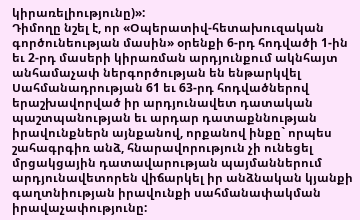կիրառելիությունը)»:
Դիմողը նշել է, որ «Օպերատիվ-հետախուզական գործունեության մասին» օրենքի 6-րդ հոդվածի 1-ին եւ 2-րդ մասերի կիրառման արդյունքում ակնհայտ անհամաչափ ներգործության են ենթարկվել Սահմանադրության 61 եւ 63-րդ հոդվածներով երաշխավորված իր արդյունավետ դատական պաշտպանության եւ արդար դատաքննության իրավունքներն այնքանով, որքանով ինքը` որպես շահագրգիռ անձ, հնարավորություն չի ունեցել մրցակցային դատավարության պայմաններում արդյունավետորեն վիճարկել իր անձնական կյանքի գաղտնիության իրավունքի սահմանափակման իրավաչափությունը: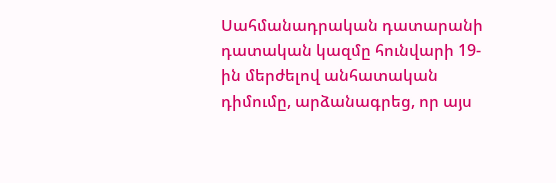Սահմանադրական դատարանի դատական կազմը հունվարի 19-ին մերժելով անհատական դիմումը, արձանագրեց, որ այս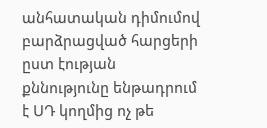անհատական դիմումով բարձրացված հարցերի ըստ էության քննությունը ենթադրում է ՍԴ կողմից ոչ թե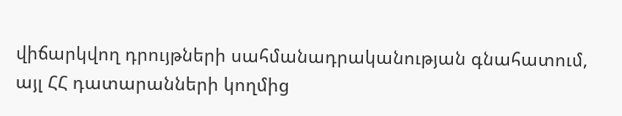վիճարկվող դրույթների սահմանադրականության գնահատում, այլ ՀՀ դատարանների կողմից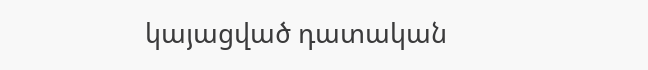կայացված դատական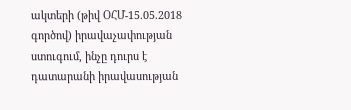ակտերի (թիվ ՕՀՄ-15.05.2018 գործով) իրավաչափության ստուգում, ինչը դուրս է դատարանի իրավասության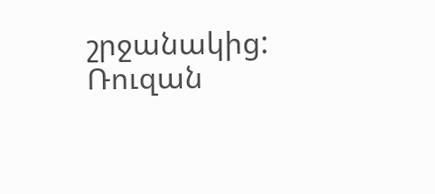շրջանակից:
Ռուզան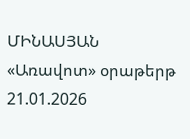ՄԻՆԱՍՅԱՆ
«Առավոտ» օրաթերթ
21.01.2026